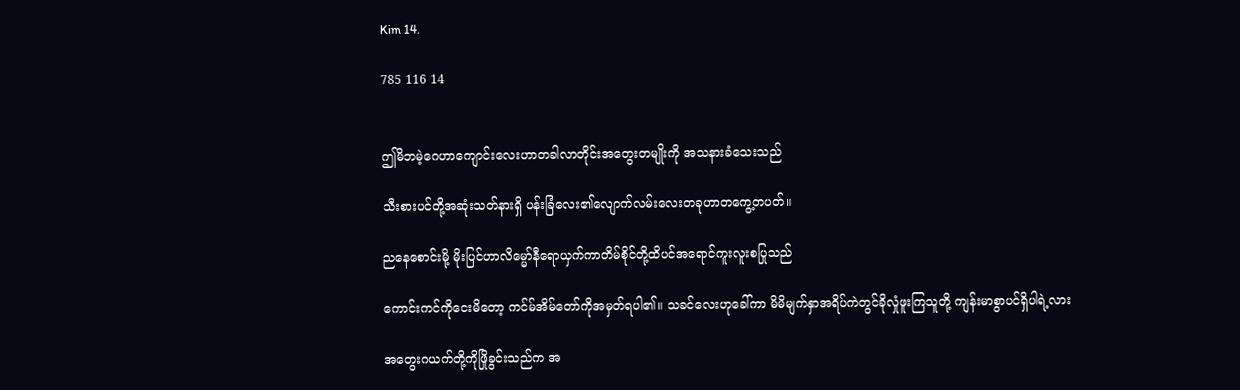Kim 14.

785 116 14


ဤမိဘမဲ့ဂေဟာကျောင်းလေးဟာတခါလာတိုင်းအတွေးတမျိုးကို အသနားခံသေးသည်

သီးစားပင်တို့အဆုံးသတ်နားရှိ ပန်းခြံလေး၏လျောက်လမ်းလေးတခုဟာတကွေ့တပတ်။

ညနေစောင်းမို့ မိုးပြင်ဟာလိမ္မော်နီရောယှက်ကာတိမ်စိုင်တို့ထိပင်အရောင်ကူးလူးစပြုသည်

ကောင်းကင်ကိုငေးမိတော့ ကင်မ်အိမ်တော်ကိုအမှတ်ရပါ၏။ သခင်လေးဟုခေါ်ကာ မိမိမျက်နှာအရိပ်ကဲတွင်ခိုလှုံဖူးကြသူတို့ ကျန်းမာစွာပင်ရှိပါရဲ့လား

အတွေးဂယက်တို့ကိုဖြိုခွင်းသည်က အ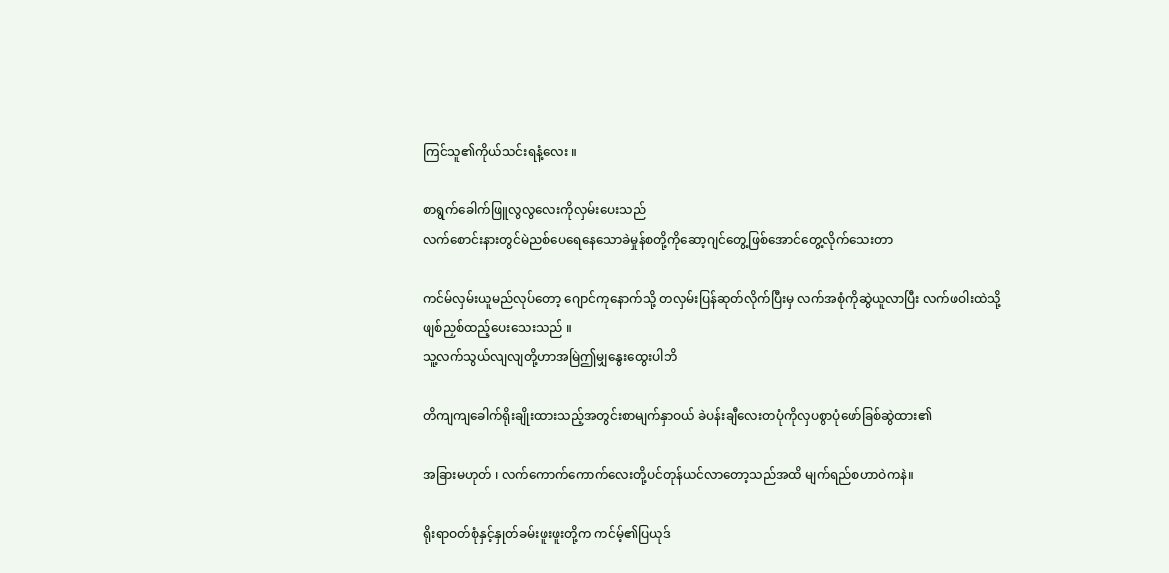ကြင်သူ၏ကိုယ်သင်းရနံ့လေး ။

စာရွက်ခေါက်ဖြူလွလွလေးကိုလှမ်းပေးသည်
လက်စောင်းနားတွင်မဲညစ်ပေရေနေသောခဲမှုန်စတို့ကိုဆော့ဂျင်တွေ့ဖြစ်အောင်တွေ့လိုက်သေးတာ

ကင်မ်လှမ်းယူမည်လုပ်တော့ ဂျောင်ကုနောက်သို့ တလှမ်းပြန်ဆုတ်လိုက်ပြီးမှ လက်အစုံကိုဆွဲယူလာပြီး လက်ဖဝါးထဲသို့ဖျစ်ညှစ်ထည့်ပေးသေးသည် ။
သူ့လက်သွယ်လျလျတို့ဟာအမြဲဤမျှနွေးထွေးပါဘိ

တိကျကျခေါက်ရိုးချိုးထားသည့်အတွင်းစာမျက်နှာဝယ် ခဲပန်းချီလေးတပုံကိုလှပစွာပုံဖော်ခြစ်ဆွဲထား၏

အခြားမဟုတ် ၊ လက်ကောက်ကောက်လေးတို့ပင်တုန်ယင်လာတော့သည်အထိ မျက်ရည်စဟာဝဲကနဲ။

ရိုးရာဝတ်စုံနှင့်နှုတ်ခမ်းဖူးဖူးတို့က ကင်မ့်၏ပြယုဒ်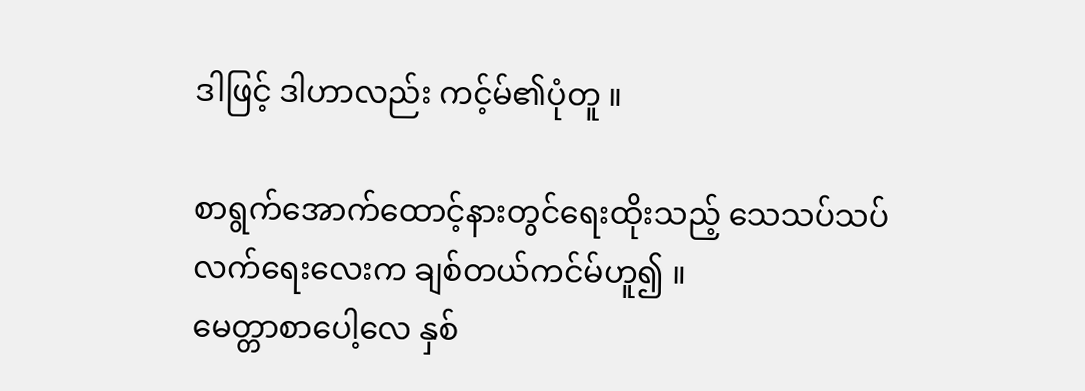ဒါဖြင့် ဒါဟာလည်း ကင့်မ်၏ပုံတူ ။

စာရွက်အောက်ထောင့်နားတွင်ရေးထိုးသည့် သေသပ်သပ်လက်ရေးလေးက ချစ်တယ်ကင်မ်ဟူ၍ ။
မေတ္တာစာပေါ့လေ နှစ်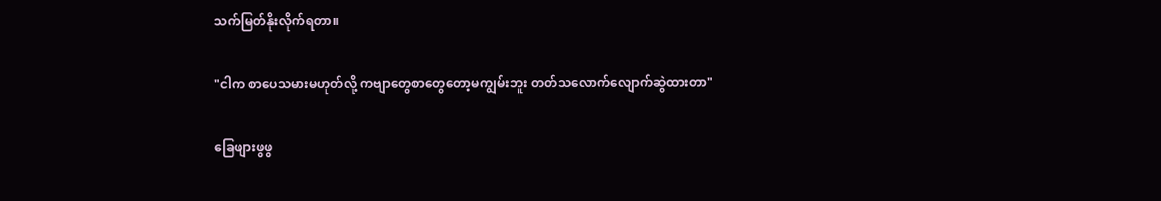သက်မြတ်နိုးလိုက်ရတာ။

"ငါက စာပေသမားမဟုတ်လို့ ကဗျာတွေစာတွေတော့မကျွမ်းဘူး တတ်သလောက်လျောက်ဆွဲထားတာ"

ခြေဖျားဖွဖွ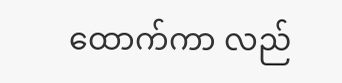ထောက်ကာ လည်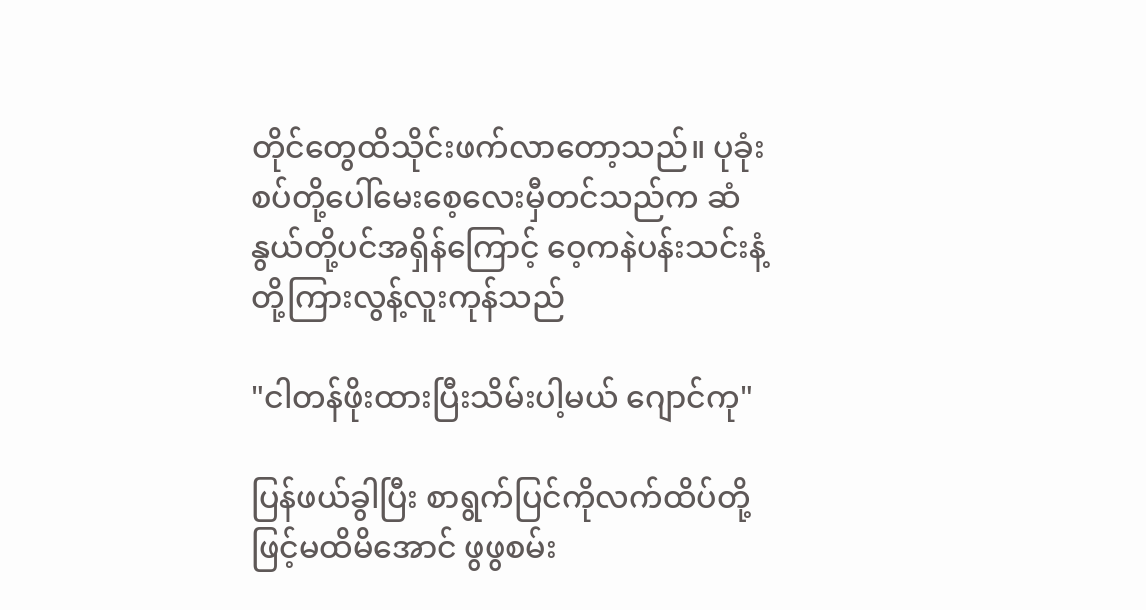တိုင်တွေထိသိုင်းဖက်လာတော့သည်။ ပုခုံးစပ်တို့ပေါ်မေးစေ့လေးမှီတင်သည်က ဆံနွယ်တို့ပင်အရှိန်ကြောင့် ဝေ့ကနဲပန်းသင်းနံ့တို့ကြားလွန့်လူးကုန်သည်

"ငါတန်ဖိုးထားပြီးသိမ်းပါ့မယ် ဂျောင်ကု"

ပြန်ဖယ်ခွါပြီး စာရွက်ပြင်ကိုလက်ထိပ်တို့ဖြင့်မထိမိအောင် ဖွဖွစမ်း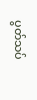ပွတ်သပ်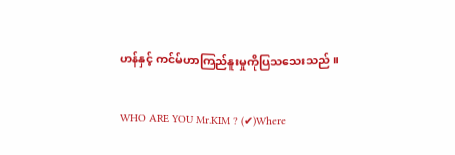ဟန်နှင့် ကင်မ်ဟာကြည်နူးမှုကိုပြသသေးသည် ။

WHO ARE YOU Mr.KIM ? (✔)Where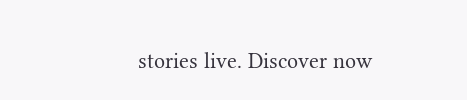stories live. Discover now